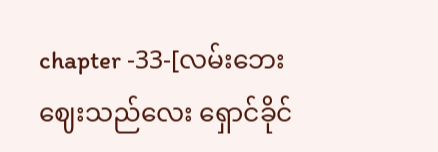chapter -33-[လမ်းဘေးဈေးသည်လေး ရှောင်ခိုင်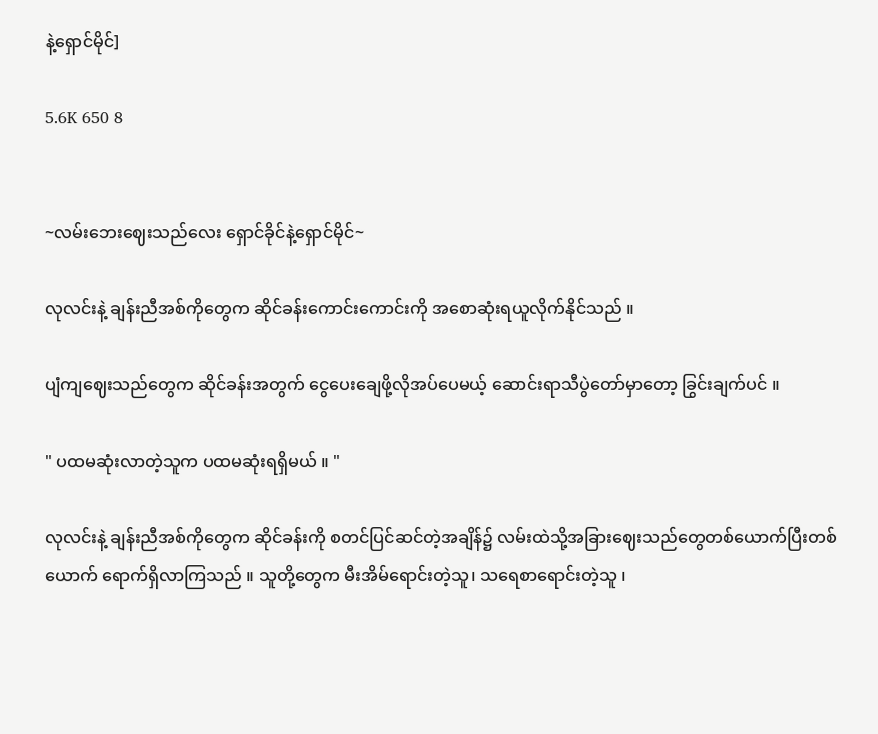နဲ့ရှောင်မိုင်]

5.6K 650 8


~လမ်းဘေးဈေးသည်လေး ရှောင်ခိုင်နဲ့ရှောင်မိုင်~

လုလင်းနဲ့ ချန်းညီအစ်ကိုတွေက ဆိုင်ခန်းကောင်းကောင်းကို အစောဆုံးရယူလိုက်နိုင်သည် ။

ပျံကျဈေးသည်တွေက ဆိုင်ခန်းအတွက်‌ ငွေပေးချေဖို့လိုအပ်ပေမယ့် ဆောင်းရာသီပွဲတော်မှာတော့ ခြွင်းချက်ပင် ။

" ပထမဆုံးလာတဲ့သူက ပထမဆုံးရရှိမယ် ။ "

လုလင်းနဲ့ ချန်းညီအစ်ကိုတွေက ဆိုင်ခန်းကို စတင်ပြင်ဆင်တဲ့အချိန်၌ လမ်းထဲသို့အခြားဈေးသည်တွေတစ်ယောက်ပြီးတစ်ယောက် ရောက်ရှိလာကြသည် ။ သူတို့တွေက မီးအိမ်ရောင်းတဲ့သူ၊ သရေစာရောင်းတဲ့သူ ၊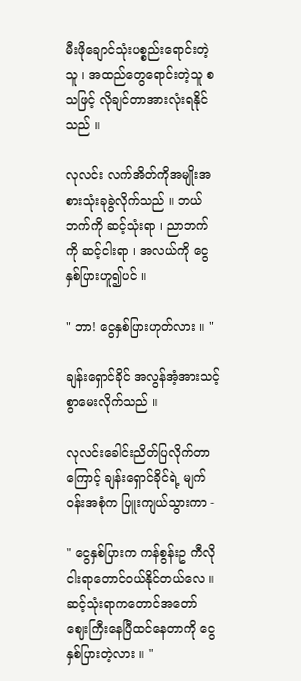မီးဖိုချောင်သုံးပစ္စည်းရောင်းတဲ့သူ ၊ အထည်တွေရောင်းတဲ့သူ စသဖြင့် လိုချင်တာအားလုံးရနိုင်သည် ။

လုလင်း လက်အိတ်ကိုအမျိုးအစားသုံးခုခွဲလိုက်သည် ။ ဘယ်ဘက်ကို ဆင့်သုံးရာ ၊ ညာဘက်ကို ဆင့်ငါးရာ ၊ အလယ်ကို ငွေနှစ်ပြားဟူ၍ပင် ။

" ဘာ! ငွေ‌နှစ်ပြားဟုတ်လား ။ "

ချန်းရှောင်ခိုင် အလွန်အံ့အားသင့်စွာမေးလိုက်သည် ။

လုလင်းခေါင်းညိတ်ပြလိုက်တာကြောင့် ချန်းရှောင်ခိုင်ရဲ့ မျက်ဝန်းအစုံက ပြူးကျယ်သွားကာ -

" ငွေနှစ်ပြားက ကန်စွန်းဥ ကီလိုငါးရာတောင်ဝယ်နိုင်တယ်လေ ။ ဆင့်သုံးရာကတောင်အတော် ဈေးကြီးနေ‌ပြီထင်‌နေတာကို ငွေနှစ်ပြားတဲ့လား ။ "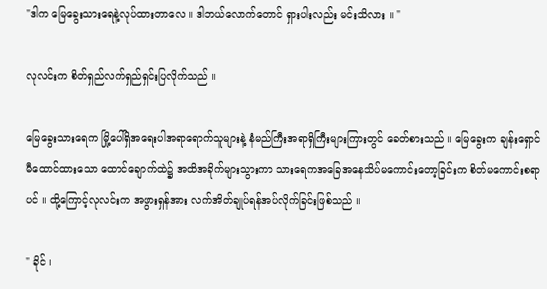"ဒါက မြေခွေးသားရေနဲ့လုပ်ထားတာလေ ။ ဒါဘယ်လောက်တောင် ရှားပါးလည်း မင်းသိလား ။ "

လုလင်းက စိတ်ရှည်လက်ရှည်ရှင်းပြလိုက်သည် ။

မြေခွေးသားရေက မြို့ပေါ်ရှိအရေးပါအရာရောက်သူများနဲ့ နံမည်ကြီးအရာရှိကြီးများကြားတွင် ခေတ်စားသည် ။ မြေခွေးက ချန်းရှောင်မီထောင်ထားသော ထောင်ချောက်ထဲ၌ အထိအခိုက်များသွားကာ သားရေကအခြေအနေသိပ်မ‌ကောင်းတော့ခြင်းက စိတ်မကောင်းစရာပင် ။ ထို့ကြောင့်လုလင်းက အဖွားရှန်အား လက်အိတ်ချုပ်ရန်အပ်လိုက်ခြင်းဖြစ်သည် ။

" ခိုင် ၊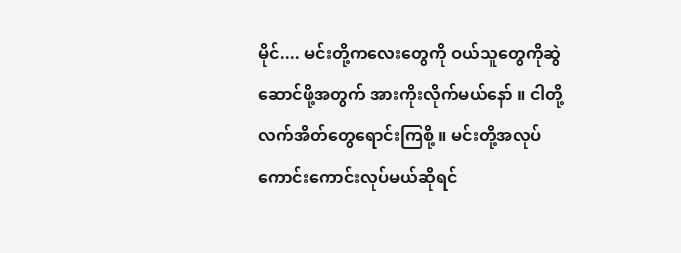မိုင်.... မင်းတို့ကလေးတွေကို ဝယ်သူတွေကိုဆွဲဆောင်ဖို့အတွက် အားကိုးလိုက်မယ်နော် ။ ငါတို့ လက်အိတ်တွေရောင်းကြစို့ ။ မင်းတို့အလုပ်ကောင်းကောင်းလုပ်မယ်ဆိုရင်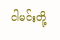ငါမင်းတို့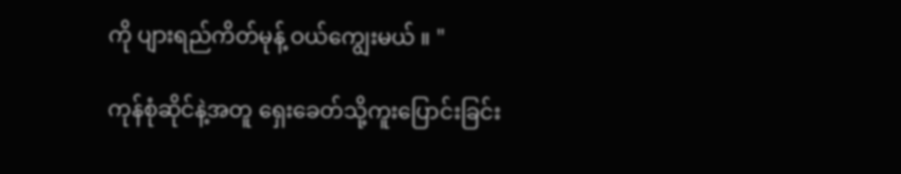ကို ပျားရည်ကိတ်မုန့် ဝယ်ကျွေးမယ် ။ "

ကုန်စုံဆိုင်နဲ့အတူ ရှေးခေတ်သို့ကူးပြောင်းခြင်း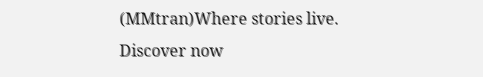(MMtran)Where stories live. Discover now